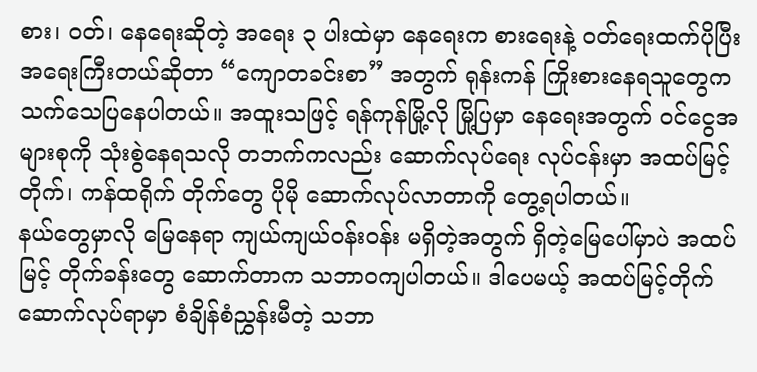စား၊ ဝတ်၊ နေရေးဆိုတဲ့ အရေး ၃ ပါးထဲမှာ နေရေးက စားရေးနဲ့ ဝတ်ရေးထက်ပိုပြီး အရေးကြီးတယ်ဆိုတာ “ကျောတခင်းစာ” အတွက် ရုန်းကန် ကြိုးစားနေရသူတွေက သက်သေပြနေပါတယ်။ အထူးသဖြင့် ရန်ကုန်မြို့လို မြို့ပြမှာ နေရေးအတွက် ဝင်ငွေအများစုကို သုံးစွဲနေရသလို တဘက်ကလည်း ဆောက်လုပ်ရေး လုပ်ငန်းမှာ အထပ်မြင့်တိုက်၊ ကန်ထရိုက် တိုက်တွေ ပိုမို ဆောက်လုပ်လာတာကို တွေ့ရပါတယ်။
နယ်တွေမှာလို မြေနေရာ ကျယ်ကျယ်ဝန်းဝန်း မရှိတဲ့အတွက် ရှိတဲ့မြေပေါ်မှာပဲ အထပ်မြင့် တိုက်ခန်းတွေ ဆောက်တာက သဘာဝကျပါတယ်။ ဒါပေမယ့် အထပ်မြင့်တိုက် ဆောက်လုပ်ရာမှာ စံချိန်စံညွှန်းမီတဲ့ သဘာ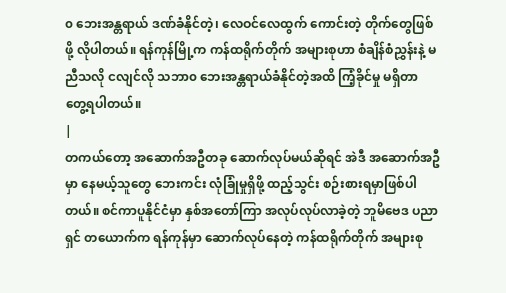၀ ဘေးအန္တရာယ် ဒဏ်ခံနိုင်တဲ့၊ လေဝင်လေထွက် ကောင်းတဲ့ တိုက်တွေဖြစ်ဖို့ လိုပါတယ်။ ရန်ကုန်မြို့က ကန်ထရိုက်တိုက် အများစုဟာ စံချိန်စံညွှန်းနဲ့ မညီသလို ငလျင်လို သဘာ၀ ဘေးအန္တရာယ်ခံနိုင်တဲ့အထိ ကြံ့ခိုင်မှု မရှိတာ တွေ့ရပါတယ်။
|
တကယ်တော့ အဆောက်အဦတခု ဆောက်လုပ်မယ်ဆိုရင် အဲဒီ အဆောက်အဦမှာ နေမယ့်သူတွေ ဘေးကင်း လုံခြုံမှုရှိဖို့ ထည့်သွင်း စဉ်းစားရမှာဖြစ်ပါတယ်။ စင်ကာပူနိုင်ငံမှာ နှစ်အတော်ကြာ အလုပ်လုပ်လာခဲ့တဲ့ ဘူမိဗေဒ ပညာရှင် တယောက်က ရန်ကုန်မှာ ဆောက်လုပ်နေတဲ့ ကန်ထရိုက်တိုက် အများစု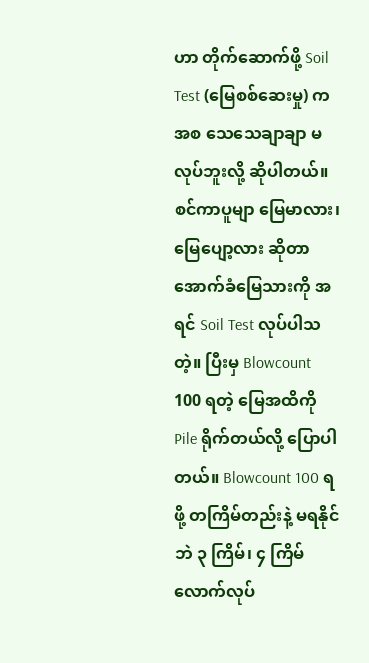ဟာ တိုက်ဆောက်ဖို့ Soil Test (မြေစစ်ဆေးမှု) က အစ သေသေချာချာ မလုပ်ဘူးလို့ ဆိုပါတယ်။ စင်ကာပူမျာ မြေမာလား၊ မြေပျော့လား ဆိုတာ အောက်ခံမြေသားကို အရင် Soil Test လုပ်ပါသတဲ့။ ပြီးမှ Blowcount 100 ရတဲ့ မြေအထိကို Pile ရိုက်တယ်လို့ ပြောပါတယ်။ Blowcount 100 ရဖို့ တကြိမ်တည်းနဲ့ မရနိုင်ဘဲ ၃ ကြိမ်၊ ၄ ကြိမ် လောက်လုပ်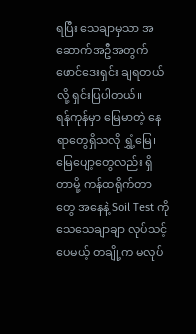ရပြီး သေချာမှသာ အဆောက်အဦအတွက် ဖောင်ဒေးရှင်း ချရတယ်လို့ ရှင်းပြပါတယ်။
ရန်ကုန်မှာ မြေမာတဲ့ နေရာတွေရှိသလို ရွှံ့မြေ၊ မြေပျော့တွေလည်း ရှိတာမို့ ကန်ထရိုက်တာတွေ အနေနဲ့ Soil Test ကို သေသေချာချာ လုပ်သင့်ပေမယ့် တချို့က မလုပ်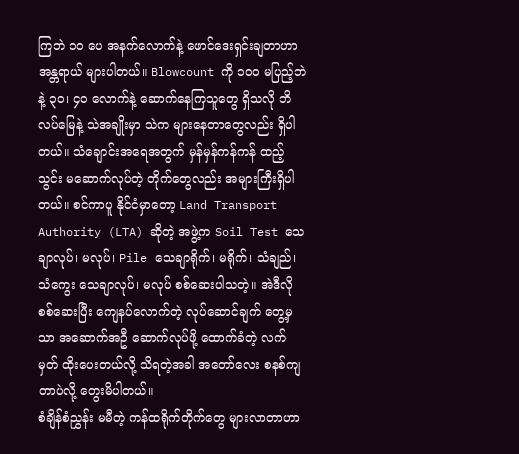ကြဘဲ ၁၀ ပေ အနက်လောက်နဲ့ ဖောင်ဒေးရှင်းချတာဟာ အန္တရာယ် များပါတယ်။ Blowcount ကို ၁၀၀ မပြည့်ဘဲနဲ့ ၃၀၊ ၄၀ လောက်နဲ့ ဆောက်နေကြသူတွေ ရှိသလို ဘိလပ်မြေနဲ့ သဲအချိုးမှာ သဲက များနေတာတွေလည်း ရှိပါတယ်။ သံချောင်းအရေအတွက် မှန်မှန်ကန်ကန် ထည့်သွင်း မဆောက်လုပ်တဲ့ တိုက်တွေလည်း အများကြီးရှိပါတယ်။ စင်ကာပူ နိုင်ငံမှာတော့ Land Transport Authority (LTA) ဆိုတဲ့ အဖွဲ့က Soil Test သေချာလုပ်၊ မလုပ်၊ Pile သေချာရိုက်၊ မရိုက်၊ သံချည်၊ သံကွေး သေချာလုပ်၊ မလုပ် စစ်ဆေးပါသတဲ့။ အဲဒီလို စစ်ဆေးပြီး ကျေနပ်လောက်တဲ့ လုပ်ဆောင်ချက် တွေ့မှသာ အဆောက်အဦ ဆောက်လုပ်ဖို့ ထောက်ခံတဲ့ လက်မှတ် ထိုးပေးတယ်လို့ သိရတဲ့အခါ အတော်လေး စနစ်ကျတာပဲလို့ တွေးမိပါတယ်။
စံချိန်စံညွှန်း မမီတဲ့ ကန်ထရိုက်တိုက်တွေ များလာတာဟာ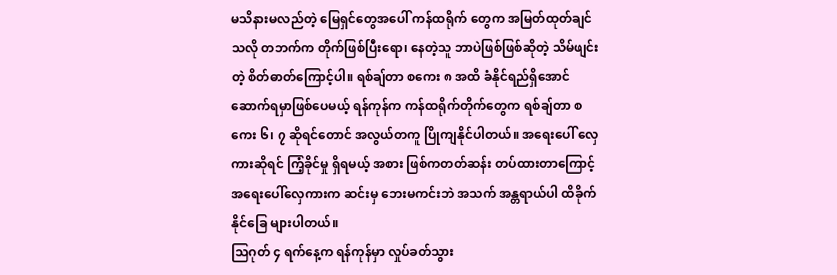မသိနားမလည်တဲ့ မြေရှင်တွေအပေါ် ကန်ထရိုက် တွေက အမြတ်ထုတ်ချင်သလို တဘက်က တိုက်ဖြစ်ပြီးရော၊ နေတဲ့သူ ဘာပဲဖြစ်ဖြစ်ဆိုတဲ့ သိမ်ဖျင်းတဲ့ စိတ်ဓာတ်ကြောင့်ပါ။ ရစ်ချ်တာ စကေး ၈ အထိ ခံနိုင်ရည်ရှိအောင် ဆောက်ရမှာဖြစ်ပေမယ့် ရန်ကုန်က ကန်ထရိုက်တိုက်တွေက ရစ်ချ်တာ စကေး ၆၊ ၇ ဆိုရင်တောင် အလွယ်တကူ ပြိုကျနိုင်ပါတယ်။ အရေးပေါ် လှေကားဆိုရင် ကြံ့ခိုင်မှု ရှိရမယ့် အစား ဖြစ်ကတတ်ဆန်း တပ်ထားတာကြောင့် အရေးပေါ်လှေကားက ဆင်းမှ ဘေးမကင်းဘဲ အသက် အန္တရာယ်ပါ ထိခိုက်နိုင်ခြေ များပါတယ်။
သြဂုတ် ၄ ရက်နေ့က ရန်ကုန်မှာ လှုပ်ခတ်သွား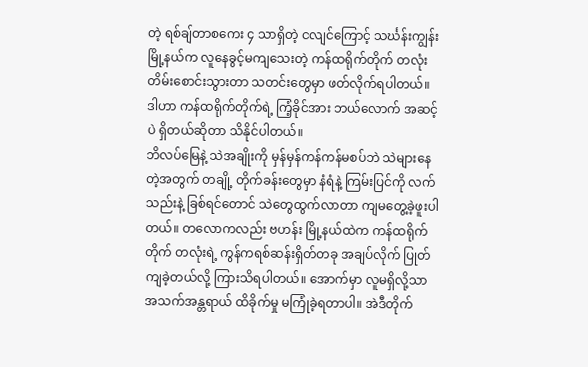တဲ့ ရစ်ချ်တာစကေး ၄ သာရှိတဲ့ ငလျင်ကြောင့် သင်္ဃန်းကျွန်းမြို့နယ်က လူနေခွင့်မကျသေးတဲ့ ကန်ထရိုက်တိုက် တလုံး တိမ်းစောင်းသွားတာ သတင်းတွေမှာ ဖတ်လိုက်ရပါတယ်။ ဒါဟာ ကန်ထရိုက်တိုက်ရဲ့ ကြံ့ခိုင်အား ဘယ်လောက် အဆင့်ပဲ ရှိတယ်ဆိုတာ သိနိုင်ပါတယ်။
ဘိလပ်မြေနဲ့ သဲအချိုးကို မှန်မှန်ကန်ကန်မစပ်ဘဲ သဲများနေတဲ့အတွက် တချို့ တိုက်ခန်းတွေမှာ နံရံနဲ့ ကြမ်းပြင်ကို လက်သည်းနဲ့ ခြစ်ရင်တောင် သဲတွေထွက်လာတာ ကျမတွေ့ခဲ့ဖူးပါတယ်။ တလောကလည်း ဗဟန်း မြို့နယ်ထဲက ကန်ထရိုက်တိုက် တလုံးရဲ့ ကွန်ကရစ်ဆန်းရှိတ်တခု အချပ်လိုက် ပြုတ်ကျခဲ့တယ်လို့ ကြားသိရပါတယ်။ အောက်မှာ လူမရှိလို့သာ အသက်အန္တရာယ် ထိခိုက်မှု မကြုံခဲ့ရတာပါ။ အဲဒီတိုက်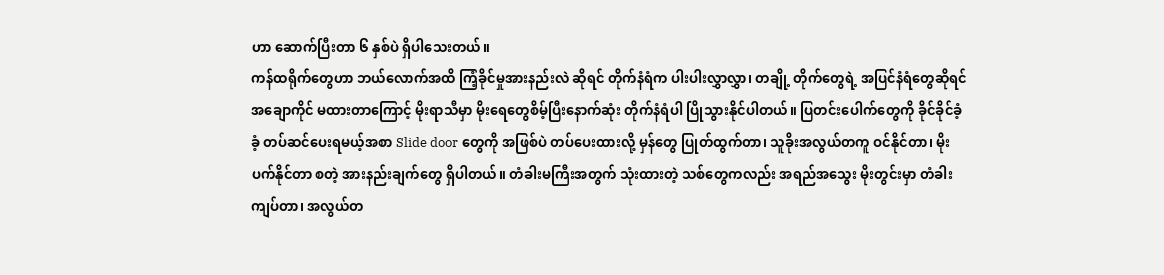ဟာ ဆောက်ပြီးတာ ၆ နှစ်ပဲ ရှိပါသေးတယ်။
ကန်ထရိုက်တွေဟာ ဘယ်လောက်အထိ ကြံ့ခိုင်မှုအားနည်းလဲ ဆိုရင် တိုက်နံရံက ပါးပါးလွှာလွှာ၊ တချို့ တိုက်တွေရဲ့ အပြင်နံရံတွေဆိုရင် အချောကိုင် မထားတာကြောင့် မိုးရာသီမှာ မိုးရေတွေစိမ့်ပြီးနောက်ဆုံး တိုက်နံရံပါ ပြိုသွားနိုင်ပါတယ်။ ပြတင်းပေါက်တွေကို ခိုင်ခိုင်ခံ့ခံ့ တပ်ဆင်ပေးရမယ့်အစာ Slide door တွေကို အဖြစ်ပဲ တပ်ပေးထားလို့ မှန်တွေ ပြုတ်ထွက်တာ၊ သူခိုးအလွယ်တကူ ဝင်နိုင်တာ၊ မိုးပက်နိုင်တာ စတဲ့ အားနည်းချက်တွေ ရှိပါတယ်။ တံခါးမကြီးအတွက် သုံးထားတဲ့ သစ်တွေကလည်း အရည်အသွေး မိုးတွင်းမှာ တံခါးကျပ်တာ၊ အလွယ်တ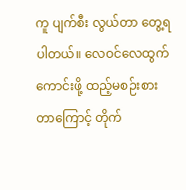ကူ ပျက်စီး လွယ်တာ တွေ့ရပါတယ်။ လေဝင်လေထွက် ကောင်းဖို့ ထည့်မစဉ်းစားတာကြောင့် တိုက်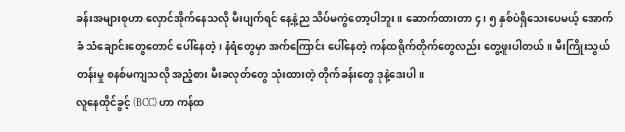ခန်းအများစုဟာ လှောင်အိုက်နေသလို မီးပျက်ရင် နေ့နဲ့ည သိပ်မကွဲတော့ပါဘူး။ ဆောက်ထားတာ ၄၊ ၅ နှစ်ပဲရှိသေးပေမယ့် အောက်ခံ သံချောင်းတွေတောင် ပေါ်နေတဲ့၊ နံရံတွေမှာ အက်ကြောင်း ပေါ်နေတဲ့ ကန်ထရိုက်တိုက်တွေလည်း တွေ့ဖူးပါတယ်။ မီးကြိုးသွယ်တန်းမှု စနစ်မကျသလို အညံ့စား မီးခလုတ်တွေ သုံးထားတဲ့ တိုက်ခန်းတွေ ဒုနဲ့ဒေးပါ။
လူနေထိုင်ခွင့် (BCC) ဟာ ကန်ထ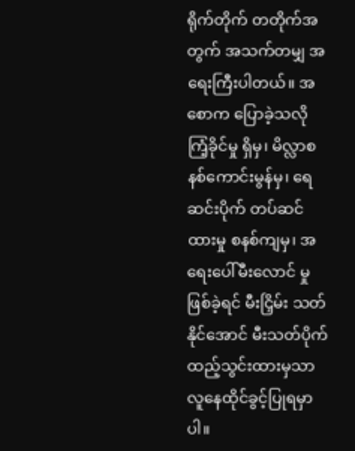ရိုက်တိုက် တတိုက်အတွက် အသက်တမျှ အရေးကြီးပါတယ်။ အစောက ပြောခဲ့သလို ကြံ့ခိုင်မှု ရှိမှ၊ မိလ္လာစနစ်ကောင်းမွန်မှ၊ ရေဆင်းပိုက် တပ်ဆင်ထားမှု စနစ်ကျမှ၊ အရေးပေါ်မီးလောင် မှုဖြစ်ခဲ့ရင် မီးငြှိမ်း သတ်နိုင်အောင် မီးသတ်ပိုက် ထည့်သွင်းထားမှသာ လူနေထိုင်ခွင့်ပြုရမှာပါ။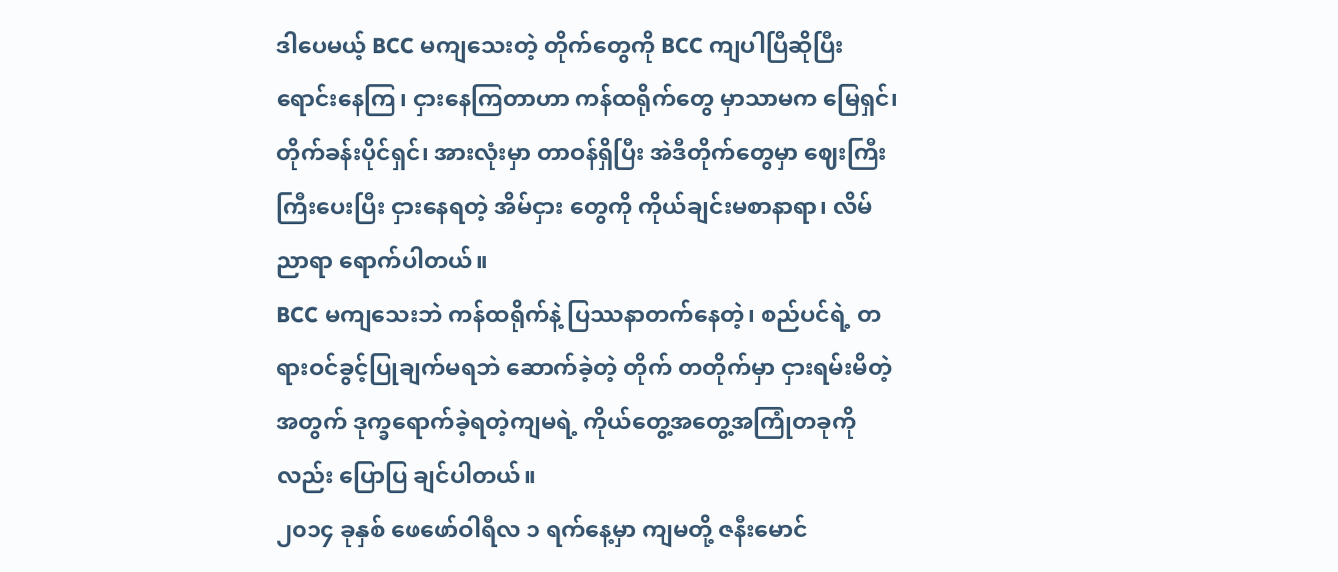ဒါပေမယ့် BCC မကျသေးတဲ့ တိုက်တွေကို BCC ကျပါပြီဆိုပြီး ရောင်းနေကြ၊ ငှားနေကြတာဟာ ကန်ထရိုက်တွေ မှာသာမက မြေရှင်၊ တိုက်ခန်းပိုင်ရှင်၊ အားလုံးမှာ တာဝန်ရှိပြီး အဲဒီတိုက်တွေမှာ ဈေးကြီးကြီးပေးပြီး ငှားနေရတဲ့ အိမ်ငှား တွေကို ကိုယ်ချင်းမစာနာရာ၊ လိမ်ညာရာ ရောက်ပါတယ်။
BCC မကျသေးဘဲ ကန်ထရိုက်နဲ့ ပြဿနာတက်နေတဲ့၊ စည်ပင်ရဲ့ တရားဝင်ခွင့်ပြုချက်မရဘဲ ဆောက်ခဲ့တဲ့ တိုက် တတိုက်မှာ ငှားရမ်းမိတဲ့အတွက် ဒုက္ခရောက်ခဲ့ရတဲ့ကျမရဲ့ ကိုယ်တွေ့အတွေ့အကြုံတခုကိုလည်း ပြောပြ ချင်ပါတယ်။
၂၀၁၄ ခုနှစ် ဖေဖော်ဝါရီလ ၁ ရက်နေ့မှာ ကျမတို့ ဇနီးမောင်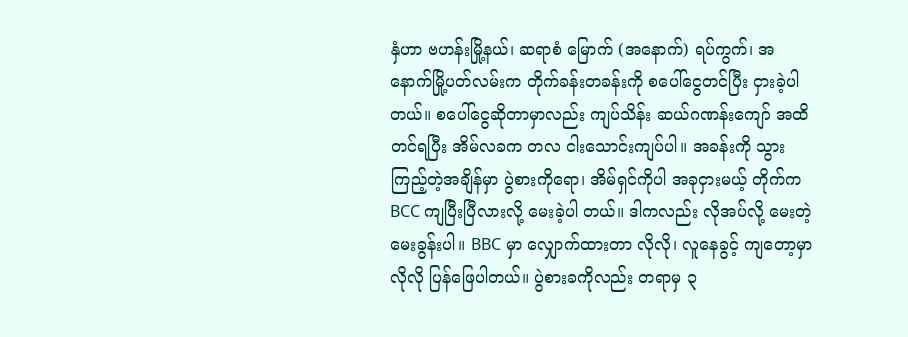နှံဟာ ဗဟန်းမြို့နယ်၊ ဆရာစံ မြောက် (အနောက်) ရပ်ကွက်၊ အနောက်မြို့ပတ်လမ်းက တိုက်ခန်းတခန်းကို စပေါ်ငွေတင်ပြီး ငှားခဲ့ပါတယ်။ စပေါ်ငွေဆိုတာမှာလည်း ကျပ်သိန်း ဆယ်ဂဏန်းကျော် အထိ တင်ရပြီး အိမ်လခက တလ ငါးသောင်းကျပ်ပါ။ အခန်းကို သွားကြည့်တဲ့အချိန်မှာ ပွဲစားကိုရော၊ အိမ်ရှင်ကိုပါ အခုငှားမယ့် တိုက်က BCC ကျပြီးပြီလားလို့ မေးခဲ့ပါ တယ်။ ဒါကလည်း လိုအပ်လို့ မေးတဲ့မေးခွန်းပါ။ BBC မှာ လျှောက်ထားတာ လိုလို၊ လူနေခွင့် ကျတော့မှာလိုလို ပြန်ဖြေပါတယ်။ ပွဲစားခကိုလည်း တရာမှ ၃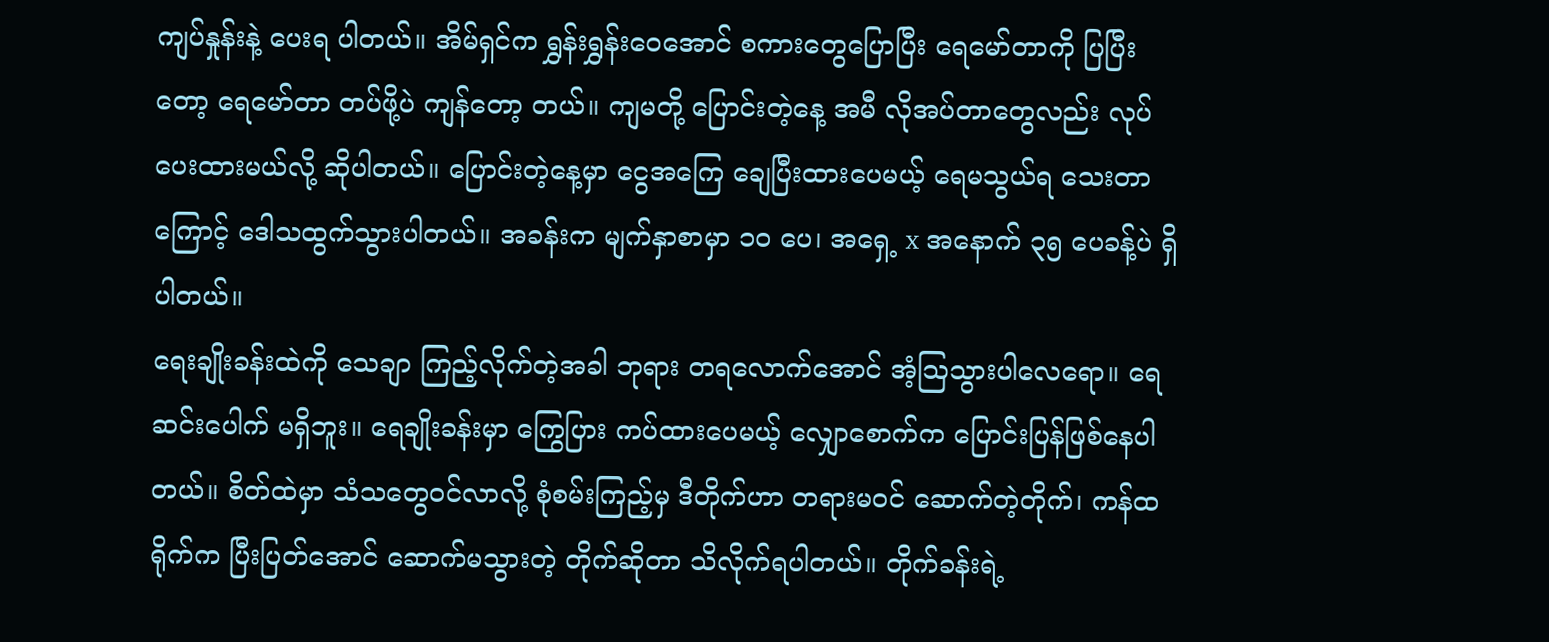ကျပ်နှုန်းနဲ့ ပေးရ ပါတယ်။ အိမ်ရှင်က ရွှန်းရွှန်းဝေအောင် စကားတွေပြောပြီး ရေမော်တာကို ပြပြီးတော့ ရေမော်တာ တပ်ဖို့ပဲ ကျန်တော့ တယ်။ ကျမတို့ ပြောင်းတဲ့နေ့ အမီ လိုအပ်တာတွေလည်း လုပ်ပေးထားမယ်လို့ ဆိုပါတယ်။ ပြောင်းတဲ့နေ့မှာ ငွေအကြေ ချေပြီးထားပေမယ့် ရေမသွယ်ရ သေးတာကြောင့် ဒေါသထွက်သွားပါတယ်။ အခန်းက မျက်နှာစာမှာ ၁၀ ပေ၊ အရှေ့ x အနောက် ၃၅ ပေခန့်ပဲ ရှိပါတယ်။
ရေးချိုးခန်းထဲကို သေချာ ကြည့်လိုက်တဲ့အခါ ဘုရား တရလောက်အောင် အံ့သြသွားပါလေရော။ ရေဆင်းပေါက် မရှိဘူး။ ရေချိုးခန်းမှာ ကြွေပြား ကပ်ထားပေမယ့် လျှောစောက်က ပြောင်းပြန်ဖြစ်နေပါတယ်။ စိတ်ထဲမှာ သံသတွေဝင်လာလို့ စုံစမ်းကြည့်မှ ဒီတိုက်ဟာ တရားမဝင် ဆောက်တဲ့တိုက်၊ ကန်ထရိုက်က ပြီးပြတ်အောင် ဆောက်မသွားတဲ့ တိုက်ဆိုတာ သိလိုက်ရပါတယ်။ တိုက်ခန်းရဲ့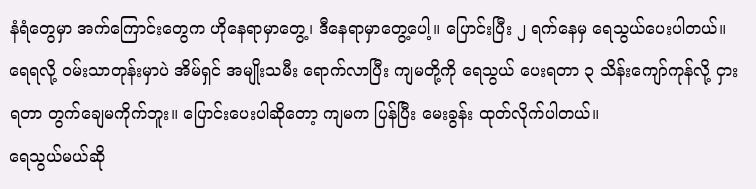နံရံတွေမှာ အက်ကြောင်းတွေက ဟိုနေရာမှာတွေ့၊ ဒီနေရာမှာတွေ့ပေါ့။ ပြောင်းပြီး ၂ ရက်နေမှ ရေသွယ်ပေးပါတယ်။ ရေရလို့ ဝမ်းသာတုန်းမှာပဲ အိမ်ရှင် အမျိုးသမီး ရောက်လာပြီး ကျမတို့ကို ရေသွယ် ပေးရတာ ၃ သိန်းကျော်ကုန်လို့ ငှားရတာ တွက်ချေမကိုက်ဘူး။ ပြောင်းပေးပါဆိုတော့ ကျမက ပြန်ပြီး မေးခွန်း ထုတ်လိုက်ပါတယ်။
ရေသွယ်မယ်ဆို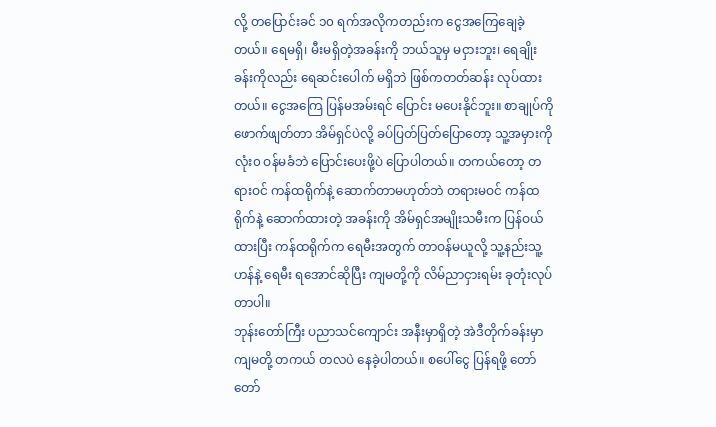လို့ တပြောင်းခင် ၁၀ ရက်အလိုကတည်းက ငွေအကြေချေခဲ့တယ်။ ရေမရှိ၊ မီးမရှိတဲ့အခန်းကို ဘယ်သူမှ မငှားဘူး၊ ရေချိုးခန်းကိုလည်း ရေဆင်းပေါက် မရှိဘဲ ဖြစ်ကတတ်ဆန်း လုပ်ထားတယ်။ ငွေအကြေ ပြန်မအမ်းရင် ပြောင်း မပေးနိုင်ဘူး။ စာချုပ်ကို ဖောက်ဖျတ်တာ အိမ်ရှင်ပဲလို့ ခပ်ပြတ်ပြတ်ပြောတော့ သူ့အမှားကို လုံး၀ ဝန်မခံဘဲ ပြောင်းပေးဖို့ပဲ ပြောပါတယ်။ တကယ်တော့ တရားဝင် ကန်ထရိုက်နဲ့ ဆောက်တာမဟုတ်ဘဲ တရားမဝင် ကန်ထရိုက်နဲ့ ဆောက်ထားတဲ့ အခန်းကို အိမ်ရှင်အမျိုးသမီးက ပြန်ဝယ်ထားပြီး ကန်ထရိုက်က ရေမီးအတွက် တာဝန်မယူလို့ သူ့နည်းသူ့ဟန်နဲ့ ရေမီး ရအောင်ဆိုပြီး ကျမတို့ကို လိမ်ညာငှားရမ်း ခုတုံးလုပ်တာပါ။
ဘုန်းတော်ကြီး ပညာသင်ကျောင်း အနီးမှာရှိတဲ့ အဲဒီတိုက်ခန်းမှာ ကျမတို့ တကယ် တလပဲ နေခဲ့ပါတယ်။ စပေါ်ငွေ ပြန်ရဖို့ တော်တော်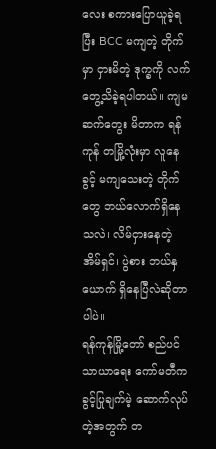လေး စကားပြောယူခဲ့ရပြီး BCC မကျတဲ့ တိုက်မှာ ငှားမိတဲ့ ဒုက္ခကို လက်တွေ့သိခဲ့ရပါတယ်။ ကျမ ဆက်တွေး မိတာက ရန်ကုန် တမြို့လုံးမှာ လူနေခွင့် မကျသေးတဲ့ တိုက်တွေ ဘယ်လောက်ရှိနေသလဲ၊ လိမ်ငှားနေတဲ့ အိမ်ရှင်၊ ပွဲစား ဘယ်နှယောက် ရှိနေပြီလဲဆိုတာပါပဲ။
ရန်ကုန်မြို့တော် စည်ပင်သာယာရေး ကော်မတီက ခွင့်ပြုချက်မဲ့ ဆောက်လုပ်တဲ့အတွက် တ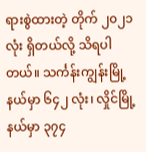ရားစွဲထားတဲ့ တိုက် ၂၀၂၁ လုံး ရှိတယ်လို့ သိရပါတယ်။ သင်္ကန်းကျွန်းမြို့နယ်မှာ ၆၄၂ လုံး၊ လှိုင်မြို့နယ်မှာ ၃၇၄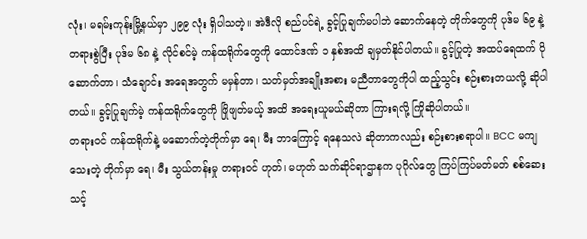လုံး၊ မရမ်းကုန်းမြို့နယ်မှာ ၂၉၉ လုံး ရှိပါသတဲ့။ အဲဒီလို စည်ပင်ရဲ့ ခွင့်ပြုချက်မပါဘဲ ဆောက်နေတဲ့ တိုက်တွေကို ပုဒ်မ ၆၉ နဲ့ တရားစွဲပြီး ပုဒ်မ ၆၈ နဲ့ လိုင်စင်မဲ့ ကန်ထရိုက်တွေကို ထောင်ဒဏ် ၁ နှစ်အထိ ချမှတ်နိုင်ပါတယ်။ ခွင့်ပြုတဲ့ အထပ်ရေထက် ပိုဆောက်တာ၊ သံချောင်း အရေအတွက် မမှန်တာ၊ သတ်မှတ်အချိုးအစား မညီတာတွေကိုပါ ထည့်သွင်း စဉ်းစားတယလို့ ဆိုပါတယ်။ ခွင့်ပြုချက်မဲ့ ကန်ထရိုက်တွေကို ဖြိုဖျတ်မယ့် အထိ အရေးယူမယ်ဆိုတာ ကြားရလို့ ကြိုဆိုပါတယ်။
တရားဝင် ကန်ထရိုက်နဲ့ မဆောက်တဲ့တိုက်မှာ ရေ၊ မီး ဘာကြောင့် ရနေသလဲ ဆိုတာကလည်း စဉ်းစားစရာပါ။ BCC မကျသေးတဲ့ တိုက်မှာ ရေ၊ မီး သွယ်တန်းမှု တရားဝင် ဟုတ်၊ မဟုတ် သက်ဆိုင်ရာဌာနက ပုဂိုလ်တွေ ကြပ်ကြပ်မတ်မတ် စစ်ဆေးသင့်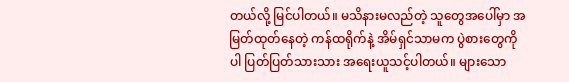တယ်လို့ မြင်ပါတယ်။ မသိနားမလည်တဲ့ သူတွေအပေါ်မှာ အမြတ်ထုတ်နေတဲ့ ကန်ထရိုက်နဲ့ အိမ်ရှင်သာမက ပွဲစားတွေကိုပါ ပြတ်ပြတ်သားသား အရေးယူသင့်ပါတယ်။ များသော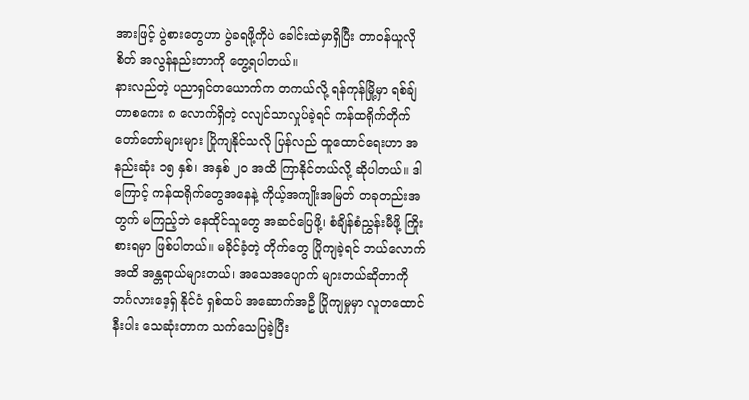အားဖြင့် ပွဲစားတွေဟာ ပွဲခရဖို့ကိုပဲ ခေါင်းထဲမှာရှိပြီး တာဝန်ယူလိုစိတ် အလွန်နည်းတာကို တွေ့ရပါတယ်။
နားလည်တဲ့ ပညာရှင်တယောက်က တကယ်လို့ ရန်ကုန်မြို့မှာ ရစ်ချ်တာစကေး ၈ လောက်ရှိတဲ့ ငလျင်သာလှုပ်ခဲ့ရင် ကန်ထရိုက်တိုက် တော်တော်များများ ပြိုကျနိုင်သလို ပြန်လည် ထူထောင်ရေးဟာ အနည်းဆုံး ၁၅ နှစ်၊ အနှစ် ၂၀ အထိ ကြာနိုင်တယ်လို့ ဆိုပါတယ်။ ဒါကြောင့် ကန်ထရိုက်တွေအနေနဲ့ ကိုယ့်အကျိုးအမြတ် တခုတည်းအတွက် မကြည့်ဘဲ နေထိုင်သူတွေ အဆင်ပြေဖို့၊ စံချိန်စံညွှန်းမီဖို့ ကြိုးစားရမှာ ဖြစ်ပါတယ်။ မခိုင်ခံ့တဲ့ တိုက်တွေ ပြိုကျခဲ့ရင် ဘယ်လောက် အထိ အန္တရာယ်များတယ်၊ အသေအပျောက် များတယ်ဆိုတာကို ဘင်္ဂလားဒေ့ရှ် နိုင်ငံ ရှစ်ထပ် အဆောက်အဦ ပြိုကျမှုမှာ လူတထောင်နီးပါး သေဆုံးတာက သက်သေပြခဲ့ပြီး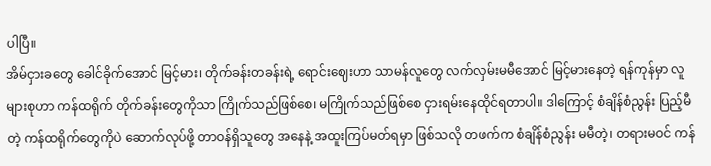ပါပြီ။
အိမ်ငှားခတွေ ခေါင်ခိုက်အောင် မြင့်မား၊ တိုက်ခန်းတခန်းရဲ့ ရောင်းဈေးဟာ သာမန်လူတွေ လက်လှမ်းမမီအောင် မြင့်မားနေတဲ့ ရန်ကုန်မှာ လူများစုဟာ ကန်ထရိုက် တိုက်ခန်းတွေကိုသာ ကြိုက်သည်ဖြစ်စေ၊ မကြိုက်သည်ဖြစ်စေ ငှားရမ်းနေထိုင်ရတာပါ။ ဒါကြောင့် စံချိန်စံညွန်း ပြည့်မီတဲ့ ကန်ထရိုက်တွေကိုပဲ ဆောက်လုပ်ဖို့ တာဝန်ရှိသူတွေ အနေနဲ့ အထူးကြပ်မတ်ရမှာ ဖြစ်သလို တဖက်က စံချိန်စံညွန်း မမီတဲ့၊ တရားမဝင် ကန်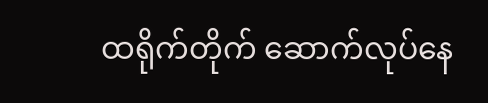ထရိုက်တိုက် ဆောက်လုပ်နေ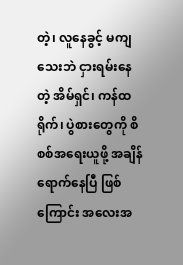တဲ့၊ လူနေခွင့် မကျသေးဘဲ ငှားရမ်းနေတဲ့ အိမ်ရှင်၊ ကန်ထရိုက်၊ ပွဲစားတွေကို စိစစ်အရေးယူဖို့ အချိန်ရောက်နေပြီ ဖြစ်ကြောင်း အလေးအ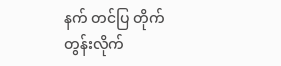နက် တင်ပြ တိုက်တွန်းလိုက်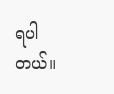ရပါတယ်။